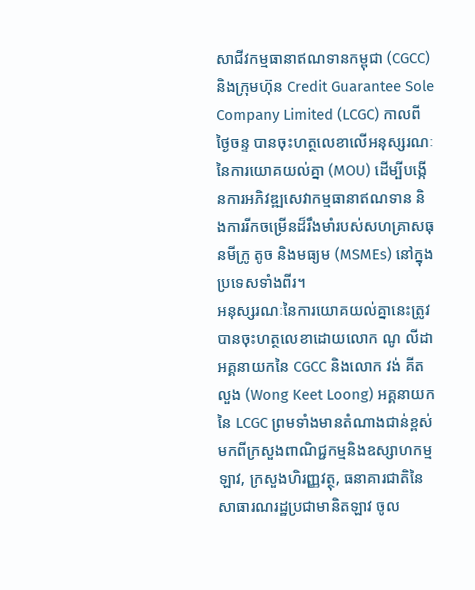សាជីវកម្មធានាឥណទានកម្ពុជា (CGCC) និងក្រុមហ៊ុន Credit Guarantee Sole Company Limited (LCGC) កាលពីថ្ងៃចន្ទ បានចុះហត្ថលេខាលើអនុស្សរណៈនៃការយោគយល់គ្នា (MOU) ដើម្បីបង្កើនការអភិវឌ្ឍសេវាកម្មធានាឥណទាន និងការរីកចម្រើនដ៏រឹងមាំរបស់សហគ្រាសធុនមីក្រូ តូច និងមធ្យម (MSMEs) នៅក្នុងប្រទេសទាំងពីរ។
អនុស្សរណៈនៃការយោគយល់គ្នានេះត្រូវបានចុះហត្ថលេខាដោយលោក ណូ លីដា អគ្គនាយកនៃ CGCC និងលោក វង់ គីតលួង (Wong Keet Loong) អគ្គនាយកនៃ LCGC ព្រមទាំងមានតំណាងជាន់ខ្ពស់មកពីក្រសួងពាណិជ្ជកម្មនិងឧស្សាហកម្មឡាវ, ក្រសួងហិរញ្ញវត្ថុ, ធនាគារជាតិនៃសាធារណរដ្ឋប្រជាមានិតឡាវ ចូល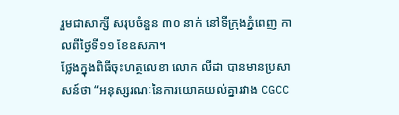រួមជាសាក្សី សរុបចំនួន ៣០ នាក់ នៅទីក្រុងភ្នំពេញ កាលពីថ្ងៃទី១១ ខែឧសភា។
ថ្លែងក្នុងពិធីចុះហត្ថលេខា លោក លីដា បានមានប្រសាសន៍ថា “អនុស្សរណៈនៃការយោគយល់គ្នារវាង CGCC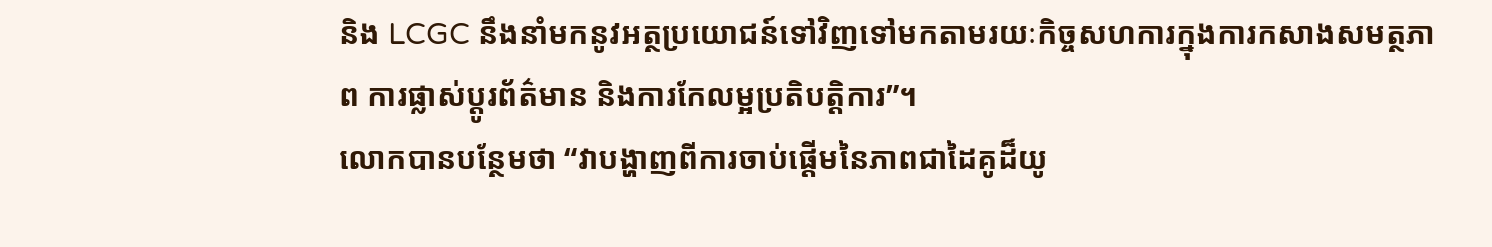និង LCGC នឹងនាំមកនូវអត្ថប្រយោជន៍ទៅវិញទៅមកតាមរយៈកិច្ចសហការក្នុងការកសាងសមត្ថភាព ការផ្លាស់ប្តូរព័ត៌មាន និងការកែលម្អប្រតិបត្តិការ”។
លោកបានបន្ថែមថា “វាបង្ហាញពីការចាប់ផ្តើមនៃភាពជាដៃគូដ៏យូ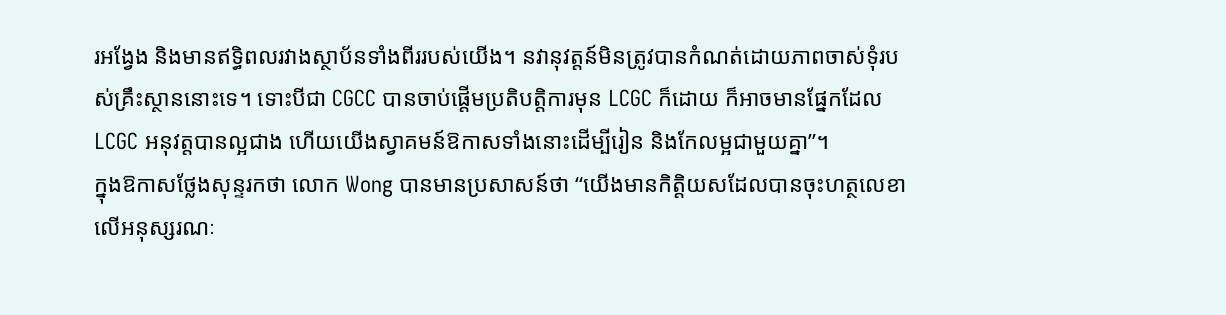រអង្វែង និងមានឥទ្ធិពលរវាងស្ថាប័នទាំងពីររបស់យើង។ នវានុវត្តន៍មិនត្រូវបានកំណត់ដោយភាពចាស់ទុំរបស់គ្រឹះស្ថាននោះទេ។ ទោះបីជា CGCC បានចាប់ផ្តើមប្រតិបត្តិការមុន LCGC ក៏ដោយ ក៏អាចមានផ្នែកដែល LCGC អនុវត្តបានល្អជាង ហើយយើងស្វាគមន៍ឱកាសទាំងនោះដើម្បីរៀន និងកែលម្អជាមួយគ្នា”។
ក្នុងឱកាសថ្លែងសុន្ទរកថា លោក Wong បានមានប្រសាសន៍ថា “យើងមានកិត្តិយសដែលបានចុះហត្ថលេខាលើអនុស្សរណៈ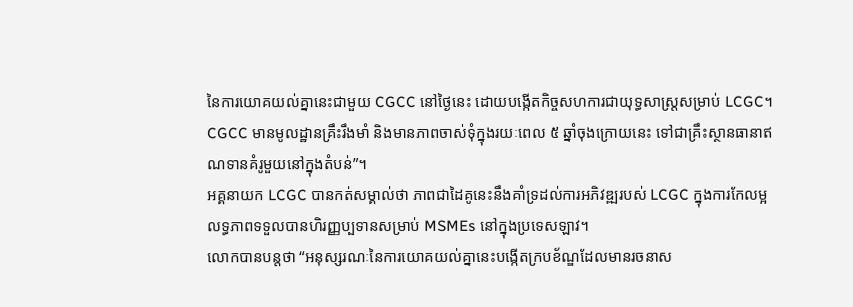នៃការយោគយល់គ្នានេះជាមួយ CGCC នៅថ្ងៃនេះ ដោយបង្កើតកិច្ចសហការជាយុទ្ធសាស្ត្រសម្រាប់ LCGC។ CGCC មានមូលដ្ឋានគ្រឹះរឹងមាំ និងមានភាពចាស់ទុំក្នុងរយៈពេល ៥ ឆ្នាំចុងក្រោយនេះ ទៅជាគ្រឹះស្ថានធានាឥណទានគំរូមួយនៅក្នុងតំបន់”។
អគ្គនាយក LCGC បានកត់សម្គាល់ថា ភាពជាដៃគូនេះនឹងគាំទ្រដល់ការអភិវឌ្ឍរបស់ LCGC ក្នុងការកែលម្អលទ្ធភាពទទួលបានហិរញ្ញប្បទានសម្រាប់ MSMEs នៅក្នុងប្រទេសឡាវ។
លោកបានបន្តថា “អនុស្សរណៈនៃការយោគយល់គ្នានេះបង្កើតក្របខ័ណ្ឌដែលមានរចនាស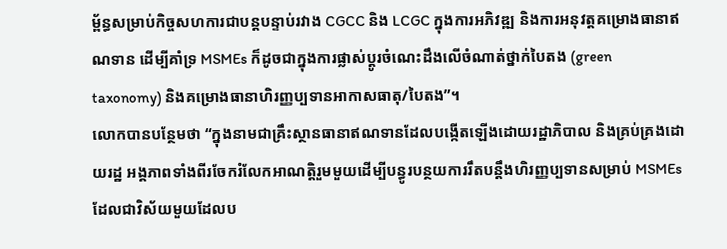ម្ព័ន្ធសម្រាប់កិច្ចសហការជាបន្តបន្ទាប់រវាង CGCC និង LCGC ក្នុងការអភិវឌ្ឍ និងការអនុវត្តគម្រោងធានាឥណទាន ដើម្បីគាំទ្រ MSMEs ក៏ដូចជាក្នុងការផ្លាស់ប្តូរចំណេះដឹងលើចំណាត់ថ្នាក់បៃតង (green taxonomy) និងគម្រោងធានាហិរញ្ញប្បទានអាកាសធាតុ/បៃតង”។
លោកបានបន្ថែមថា “ក្នុងនាមជាគ្រឹះស្ថានធានាឥណទានដែលបង្កើតឡើងដោយរដ្ឋាភិបាល និងគ្រប់គ្រងដោយរដ្ឋ អង្គភាពទាំងពីរចែករំលែកអាណត្តិរួមមួយដើម្បីបន្ធូរបន្ថយការរឹតបន្តឹងហិរញ្ញប្បទានសម្រាប់ MSMEs ដែលជាវិស័យមួយដែលប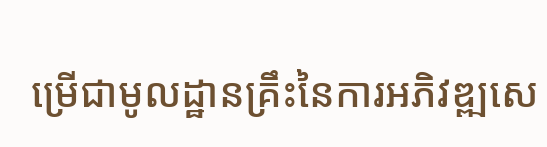ម្រើជាមូលដ្ឋានគ្រឹះនៃការអភិវឌ្ឍសេ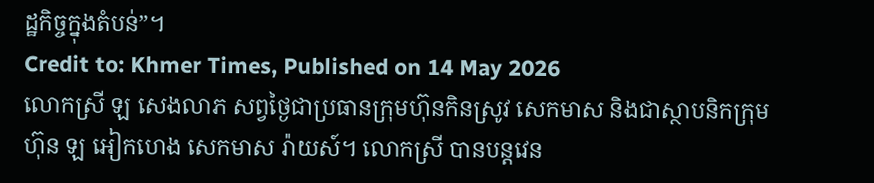ដ្ឋកិច្ចក្នុងតំបន់”។
Credit to: Khmer Times, Published on 14 May 2026
លោកស្រី ឡ សេងលាភ សព្វថ្ងៃជាប្រធានក្រុមហ៊ុនកិនស្រូវ សេកមាស និងជាស្ថាបនិកក្រុមហ៊ុន ឡ អៀកហេង សេកមាស រ៉ាយស៍។ លោកស្រី បានបន្ដវេន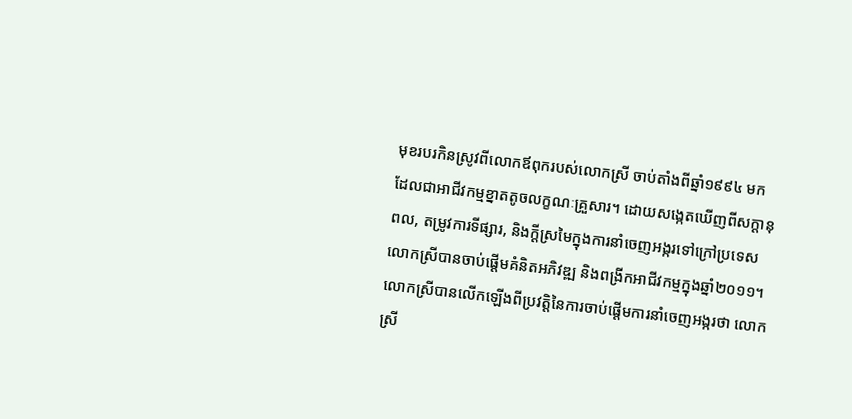មុខរបរកិនស្រូវពីលោកឪពុករបស់លោកស្រី ចាប់តាំងពីឆ្នាំ១៩៩៤ មក ដែលជាអាជីវកម្មខ្នាតតូចលក្ខណៈគ្រួសារ។ ដោយសង្កេតឃើញពីសក្ដានុពល, តម្រូវការទីផ្សារ, និងក្ដីស្រមៃក្នុងការនាំចេញអង្ករទៅក្រៅប្រទេស លោកស្រីបានចាប់ផ្ដើមគំនិតអភិវឌ្ឍ និងពង្រីកអាជីវកម្មក្នុងឆ្នាំ២០១១។
លោកស្រីបានលើកឡើងពីប្រវត្តិនៃការចាប់ផ្តើមការនាំចេញអង្ករថា លោកស្រី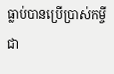ធ្លាប់បានប្រើប្រាស់កម្ចីជា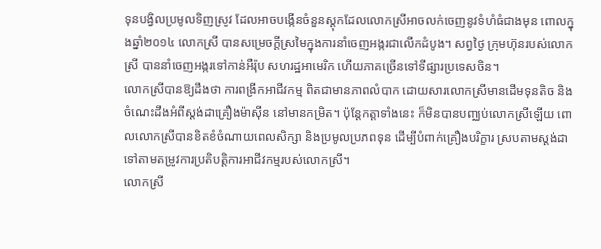ទុនបង្វិលប្រមូលទិញស្រូវ ដែលអាចបង្កើនចំនួនស្ដុកដែលលោកស្រីអាចលក់ចេញនូវទំហំធំជាងមុន ពោលក្នុងឆ្នាំ២០១៤ លោកស្រី បានសម្រេចក្ដីស្រមៃក្នុងការនាំចេញអង្ករជាលើកដំបូង។ សព្វថ្ងៃ ក្រុមហ៊ុនរបស់លោកស្រី បាននាំចេញអង្ករទៅកាន់អឺរ៉ុប សហរដ្ឋអាមេរិក ហើយភាគច្រើនទៅទីផ្សារប្រទេសចិន។
លោកស្រីបានឱ្យដឹងថា ការពង្រីកអាជីវកម្ម ពិតជាមានភាពលំបាក ដោយសារលោកស្រីមានដើមទុនតិច និងចំណេះដឹងអំពីស្ដង់ដាគ្រឿងម៉ាស៊ីន នៅមានកម្រិត។ ប៉ុន្ដែកត្តាទាំងនេះ ក៏មិនបានបញ្ឈប់លោកស្រីឡើយ ពោលលោកស្រីបានខិតខំចំណាយពេលសិក្សា និងប្រមូលប្រភពទុន ដើម្បីបំពាក់គ្រឿងបរិក្ខារ ស្របតាមស្ដង់ដា ទៅតាមតម្រូវការប្រតិបត្តិការអាជីវកម្មរបស់លោកស្រី។
លោកស្រី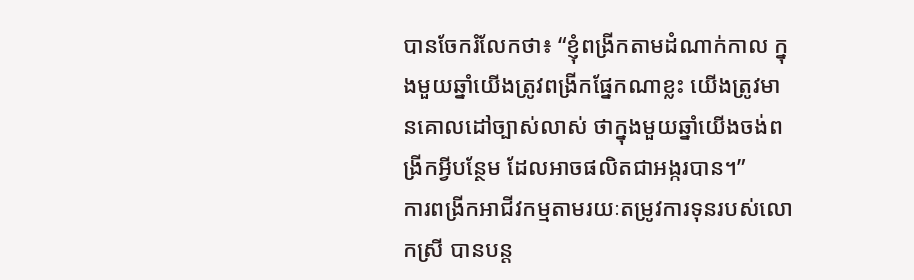បានចែករំលែកថា៖ “ខ្ញុំពង្រីកតាមដំណាក់កាល ក្នុងមួយឆ្នាំយើងត្រូវពង្រីកផ្នែកណាខ្លះ យើងត្រូវមានគោលដៅច្បាស់លាស់ ថាក្នុងមួយឆ្នាំយើងចង់ពង្រីកអ្វីបន្ថែម ដែលអាចផលិតជាអង្ករបាន។”
ការពង្រីកអាជីវកម្មតាមរយៈតម្រូវការទុនរបស់លោកស្រី បានបន្ត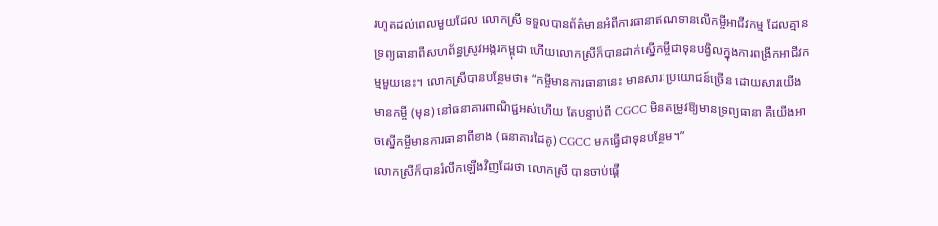រហូតដល់ពេលមួយដែល លោកស្រី ទទួលបានព័ត៌មានអំពីការធានាឥណទានលើកម្ចីអាជីវកម្ម ដែលគ្មានទ្រព្យធានាពីសហព័ន្ធស្រូវអង្ករកម្ពុជា ហើយលោកស្រីក៏បានដាក់ស្នើកម្ចីជាទុនបង្វិលក្នុងការពង្រីកអាជីវកម្មមួយនេះ។ លោកស្រីបានបន្ថែមថា៖ “កម្ចីមានការធានានេះ មានសារៈប្រយោជន៍ច្រើន ដោយសារយើងមានកម្ចី (មុន) នៅធនាគារពាណិជ្ជអស់ហើយ តែបន្ទាប់ពី CGCC មិនតម្រូវឱ្យមានទ្រព្យធានា គឺយើងអាចស្នើកម្ចីមានការធានាពីខាង (ធនាគារដៃគូ) CGCC មកធ្វើជាទុនបន្ថែម។”
លោកស្រីក៏បានរំលឹកឡើងវិញដែរថា លោកស្រី បានចាប់ផ្ដើ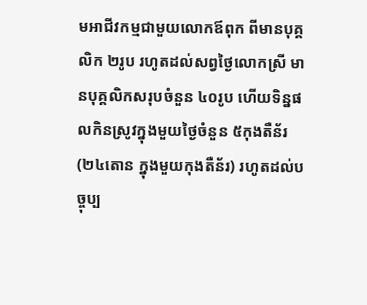មអាជីវកម្មជាមួយលោកឪពុក ពីមានបុគ្គលិក ២រូប រហូតដល់សព្វថ្ងៃលោកស្រី មានបុគ្គលិកសរុបចំនួន ៤០រូប ហើយទិន្នផលកិនស្រូវក្នុងមួយថ្ងៃចំនួន ៥កុងតឺន័រ (២៤តោន ក្នុងមួយកុងតឺន័រ) រហូតដល់បច្ចុប្ប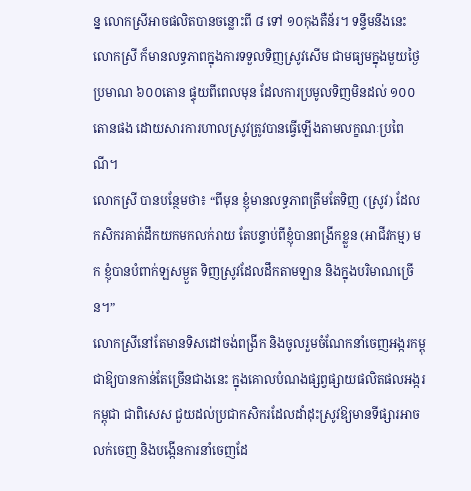ន្ន លោកស្រីអាចផលិតបានចន្លោះពី ៨ ទៅ ១០កុងតឺន័រ។ ទន្ទឹមនឹងនេះ លោកស្រី ក៏មានលទ្ធភាពក្នុងការទទួលទិញស្រូវសើម ជាមធ្យមក្នុងមួយថ្ងៃ ប្រមាណ ៦០០តោន ផ្ទុយពីពេលមុន ដែលការប្រមូលទិញមិនដល់ ១០០តោនផង ដោយសារការហាលស្រូវត្រូវបានធ្វើឡើងតាមលក្ខណៈប្រពៃណី។
លោកស្រី បានបន្ថែមថា៖ “ពីមុន ខ្ញុំមានលទ្ធភាពត្រឹមតែទិញ (ស្រូវ) ដែលកសិករគាត់ដឹកយកមកលក់រាយ តែបន្ទាប់ពីខ្ញុំបានពង្រីកខ្លួន (អាជីវកម្ម) មក ខ្ញុំបានបំពាក់ឡសម្ងួត ទិញស្រូវដែលដឹកតាមឡាន និងក្នុងបរិមាណច្រើន។”
លោកស្រីនៅតែមានទិសដៅចង់ពង្រីក និងចូលរួមចំណែកនាំចេញអង្ករកម្ពុជាឱ្យបានកាន់តែច្រើនជាងនេះ ក្នុងគោលបំណងផ្សព្វផ្សាយផលិតផលអង្ករកម្ពុជា ជាពិសេស ជួយដល់ប្រជាកសិករដែលដាំដុះស្រូវឱ្យមានទីផ្សារអាចលក់ចេញ និងបង្កើនការនាំចេញដែ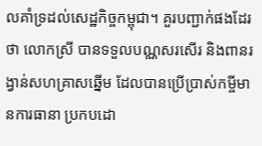លគាំទ្រដល់សេដ្ឋកិច្ចកម្ពុជា។ គួរបញ្ជាក់ផងដែរថា លោកស្រី បានទទួលបណ្ណសរសើរ និងពានរង្វាន់សហគ្រាសឆ្នើម ដែលបានប្រើប្រាស់កម្ចីមានការធានា ប្រកបដោ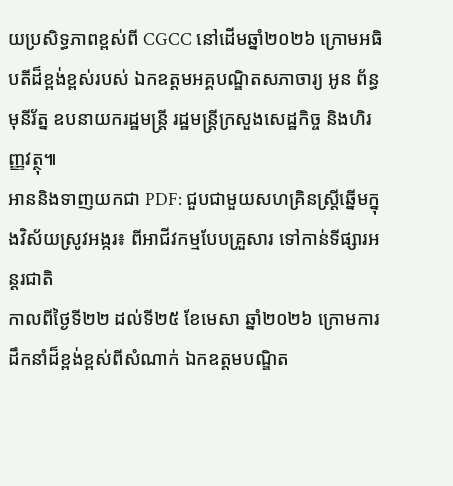យប្រសិទ្ធភាពខ្ពស់ពី CGCC នៅដើមឆ្នាំ២០២៦ ក្រោមអធិបតីដ៏ខ្ពង់ខ្ពស់របស់ ឯកឧត្តមអគ្គបណ្ឌិតសភាចារ្យ អូន ព័ន្ធមុនីរ័ត្ន ឧបនាយករដ្ឋមន្ត្រី រដ្ឋមន្រ្តីក្រសួងសេដ្ឋកិច្ច និងហិរញ្ញវត្ថុ៕
អាននិងទាញយកជា PDF: ជួបជាមួយសហគ្រិនស្រ្ដីឆ្នើមក្នុងវិស័យស្រូវអង្ករ៖ ពីអាជីវកម្មបែបគ្រួសារ ទៅកាន់ទីផ្សារអន្ដរជាតិ
កាលពីថ្ងៃទី២២ ដល់ទី២៥ ខែមេសា ឆ្នាំ២០២៦ ក្រោមការដឹកនាំដ៏ខ្ពង់ខ្ពស់ពីសំណាក់ ឯកឧត្តមបណ្ឌិត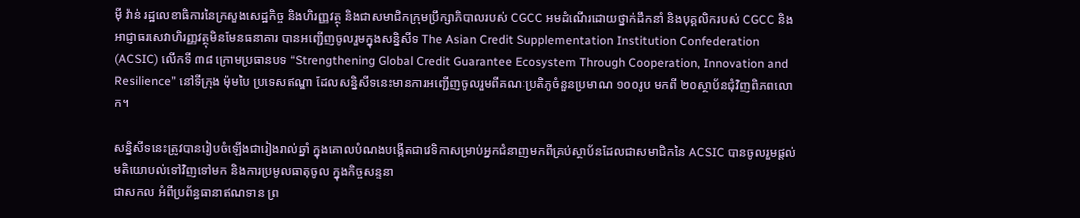ម៉ី វ៉ាន់ រដ្ឋលេខាធិការនៃក្រសួងសេដ្ឋកិច្ច និងហិរញ្ញវត្ថុ និងជាសមាជិកក្រុមប្រឹក្សាភិបាលរបស់ CGCC អមដំណើរដោយថ្នាក់ដឹកនាំ និងបុគ្គលិករបស់ CGCC និងអាជ្ញាធរសេវាហិរញ្ញវត្ថុមិនមែនធនាគារ បានអញ្ជើញចូលរួមក្នុងសន្និសីទ The Asian Credit Supplementation Institution Confederation (ACSIC) លើកទី ៣៨ ក្រោមប្រធានបទ “Strengthening Global Credit Guarantee Ecosystem Through Cooperation, Innovation and Resilience” នៅទីក្រុង ម៉ុមបៃ ប្រទេសឥណ្ឌា ដែលសន្និសីទនេះមានការអញ្ជើញចូលរួមពីគណៈប្រតិភូចំនួនប្រមាណ ១០០រូប មកពី ២០ស្ថាប័នជុំវិញពិភពលោក។

សន្និសីទនេះត្រូវបានរៀបចំឡើងជារៀងរាល់ឆ្នាំ ក្នុងគោលបំណងបង្កើតជាវេទិកាសម្រាប់អ្នកជំនាញមកពីគ្រប់ស្ថាប័នដែលជាសមាជិកនៃ ACSIC បានចូលរួមផ្តល់មតិយោបល់ទៅវិញទៅមក និងការប្រមូលធាតុចូល ក្នុងកិច្ចសន្ទនា
ជាសកល អំពីប្រព័ន្ធធានាឥណទាន ព្រ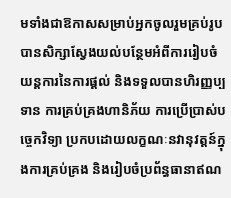មទាំងជាឱកាសសម្រាប់អ្នកចូលរួមគ្រប់រូបបានសិក្សាស្វែងយល់បន្ថែមអំពីការរៀបចំយន្តការនៃការផ្តល់ និងទទួលបានហិរញ្ញប្បទាន ការគ្រប់គ្រងហានិភ័យ ការប្រើប្រាស់បច្ចេកវិទ្យា ប្រកបដោយលក្ខណៈនវានុវត្តន៍ក្នុងការគ្រប់គ្រង និងរៀបចំប្រព័ន្ធធានាឥណ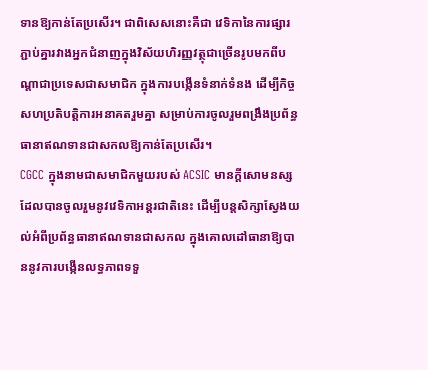ទានឱ្យកាន់តែប្រសើរ។ ជាពិសេសនោះគឺជា វេទិកានៃការផ្សារភ្ជាប់គ្នារវាងអ្នកជំនាញក្នុងវិស័យហិរញ្ញវត្ថុជាច្រើនរូបមកពីបណ្តាជាប្រទេសជាសមាជិក ក្នុងការបង្កើនទំនាក់ទំនង ដើម្បីកិច្ចសហប្រតិបត្តិការអនាគតរួមគ្នា សម្រាប់ការចូលរួមពង្រឹងប្រព័ន្ធធានាឥណទានជាសកលឱ្យកាន់តែប្រសើរ។
CGCC ក្នុងនាមជាសមាជិកមួយរបស់ ACSIC មានក្តីសោមនស្សដែលបានចូលរួមនូវវេទិកាអន្តរជាតិនេះ ដើម្បីបន្តសិក្សាស្វែងយល់អំពីប្រព័ន្ធធានាឥណទានជាសកល ក្នុងគោលដៅធានាឱ្យបាននូវការបង្កើនលទ្ធភាពទទួ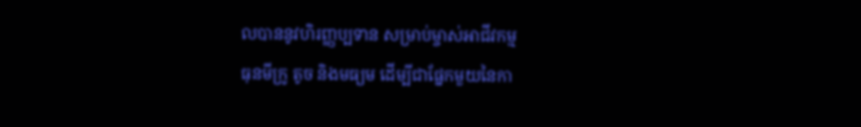លបាននូវហិរញ្ញប្បទាន សម្រាប់ម្ចាស់អាជីវកម្ម
ធុនមីក្រូ តូច និងមធ្យម ដើម្បីជាផ្នែកមួយនៃកា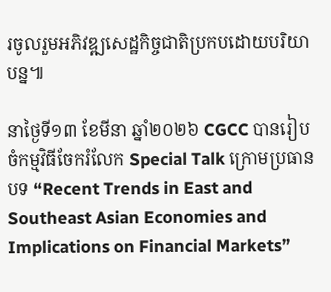រចូលរួមអភិវឌ្ឍសេដ្ឋកិច្ចជាតិប្រកបដោយបរិយាបន្ន៕

នាថ្ងៃទី១៣ ខែមីនា ឆ្នាំ២០២៦ CGCC បានរៀបចំកម្មវិធីចែករំលែក Special Talk ក្រោមប្រធានបទ “Recent Trends in East and Southeast Asian Economies and Implications on Financial Markets”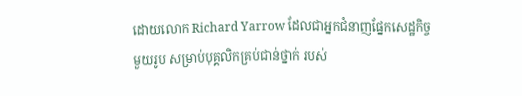ដោយលោក Richard Yarrow ដែលជាអ្នកជំនាញផ្នែកសេដ្ឋកិច្ចមួយរូប សម្រាប់បុគ្គលិកគ្រប់ជាន់ថ្នាក់ របស់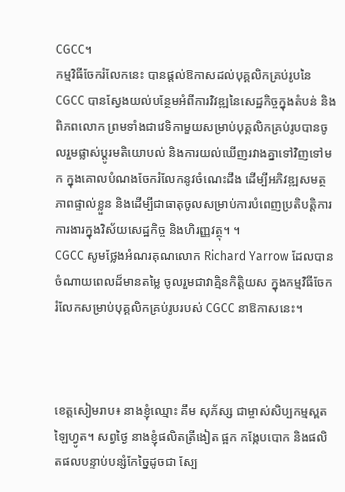CGCC។
កម្មវិធីចែករំលែកនេះ បានផ្តល់ឱកាសដល់បុគ្គលិកគ្រប់រូបនៃ CGCC បានស្វែងយល់បន្ថែមអំពីការវិវឌ្ឍនៃសេដ្ឋកិច្ចក្នុងតំបន់ និងពិភពលោក ព្រមទាំងជាវេទិកាមួយសម្រាប់បុគ្គលិកគ្រប់រូបបានចូលរួមផ្លាស់ប្តូរមតិយោបល់ និងការយល់ឃើញរវាងគ្នាទៅវិញទៅមក ក្នុងគោលបំណងចែករំលែកនូវចំណេះដឹង ដើម្បីអភិវឌ្ឍសមត្ថភាពផ្ទាល់ខ្លួន និងដើម្បីជាធាតុចូលសម្រាប់ការបំពេញប្រតិបត្តិការការងារក្នុងវិស័យសេដ្ឋកិច្ច និងហិរញ្ញវត្ថុ។ ។
CGCC សូមថ្លែងអំណរគុណលោក Richard Yarrow ដែលបានចំណាយពេលដ៏មានតម្លៃ ចូលរួមជាវាគ្មិនកិត្តិយស ក្នុងកម្មវិធីចែករំលែកសម្រាប់បុគ្គលិកគ្រប់រូបរបស់ CGCC នាឱកាសនេះ។



ខេត្តសៀមរាប៖ នាងខ្ញុំឈ្មោះ គឹម សុភ័ស្ស ជាម្ចាស់សិប្បកម្មស្ពតឡៃហ្វូត។ សព្វថ្ងៃ នាងខ្ញុំផលិតត្រីងៀត ផ្អក កង្កែបបោក និងផលិតផលបន្ទាប់បន្សំកែច្នៃដូចជា ស្បែ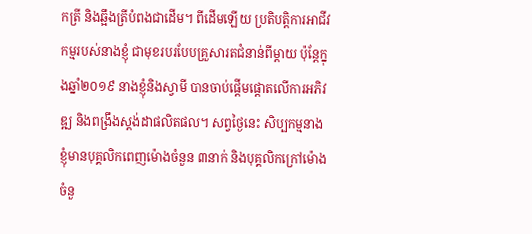កត្រី និងឆ្អឹងត្រីបំពងជាដើម។ ពីដើមឡើយ ប្រតិបត្តិការអាជីវកម្មរបស់នាងខ្ញុំ ជាមុខរបរបែបគ្រួសារតជំនាន់ពីម្ដាយ ប៉ុន្ដែក្នុងឆ្នាំ២០១៩ នាងខ្ញុំនិងស្វាមី បានចាប់ផ្ដើមផ្ដោតលើការអភិវឌ្ឍ និងពង្រឹងស្ដង់ដាផលិតផល។ សព្វថ្ងៃនេះ សិប្បកម្មនាងខ្ញុំមានបុគ្គលិកពេញម៉ោងចំនួន ៣នាក់ និងបុគ្គលិកក្រៅម៉ោងចំនួ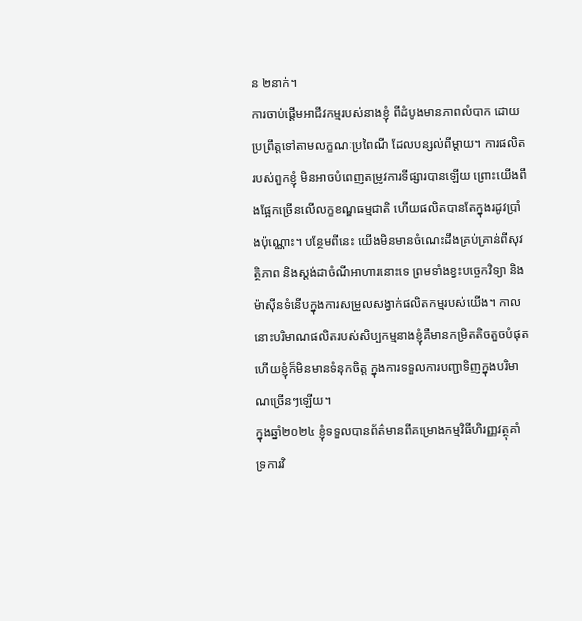ន ២នាក់។
ការចាប់ផ្ដើមអាជីវកម្មរបស់នាងខ្ញុំ ពីដំបូងមានភាពលំបាក ដោយប្រព្រឹត្តទៅតាមលក្ខណៈប្រពៃណី ដែលបន្សល់ពីម្ដាយ។ ការផលិតរបស់ពួកខ្ញុំ មិនអាចបំពេញតម្រូវការទីផ្សារបានឡើយ ព្រោះយើងពឹងផ្អែកច្រើនលើលក្ខខណ្ឌធម្មជាតិ ហើយផលិតបានតែក្នុងរដូវប្រាំងប៉ុណ្ណោះ។ បន្ថែមពីនេះ យើងមិនមានចំណេះដឹងគ្រប់គ្រាន់ពីសុវត្ថិភាព និងស្ដង់ដាចំណីអាហារនោះទេ ព្រមទាំងខ្វះបច្ចេកវិទ្យា និងម៉ាស៊ីនទំនើបក្នុងការសម្រួលសង្វាក់ផលិតកម្មរបស់យើង។ កាលនោះបរិមាណផលិតរបស់សិប្បកម្មនាងខ្ញុំគឺមានកម្រិតតិចតួចបំផុត ហើយខ្ញុំក៏មិនមានទំនុកចិត្ត ក្នុងការទទួលការបញ្ជាទិញក្នុងបរិមាណច្រើនៗឡើយ។
ក្នុងឆ្នាំ២០២៤ ខ្ញុំទទួលបានព័ត៌មានពីគម្រោងកម្មវិធីហិរញ្ញវត្ថុគាំទ្រការវិ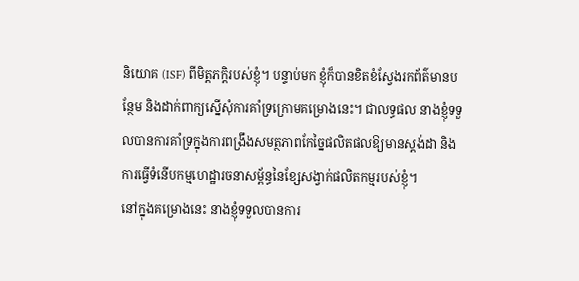និយោគ (ISF) ពីមិត្តភក្ដិរបស់ខ្ញុំ។ បន្ទាប់មក ខ្ញុំក៏បានខិតខំស្វែងរកព័ត៌មានបន្ថែម និងដាក់ពាក្យស្នើសុំការគាំទ្រក្រោមគម្រោងនេះ។ ជាលទ្ធផល នាងខ្ញុំទទួលបានការគាំទ្រក្នុងការពង្រឹងសមត្ថភាពកែច្នៃផលិតផលឱ្យមានស្ដង់ដា និងការធ្វើទំនើបកម្មហេដ្ឋារចនាសម្ព័ន្ធនៃខ្សែសង្វាក់ផលិតកម្មរបស់ខ្ញុំ។
នៅក្នុងគម្រោងនេះ នាងខ្ញុំទទួលបានការ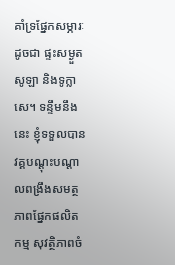គាំទ្រផ្នែកសម្ភារៈដូចជា ផ្ទះសម្ងួតសូឡា និងទូក្លាសេ។ ទន្ទឹមនឹងនេះ ខ្ញុំទទួលបានវគ្គបណ្ដុះបណ្ដាលពង្រឹងសមត្ថភាពផ្នែកផលិតកម្ម សុវត្ថិភាពចំ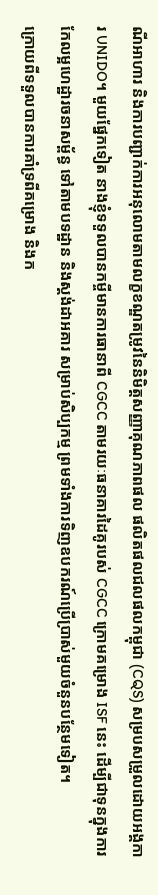ណីអាហារ និងការបញ្ជាក់ការអនុលោមតាមលក្ខខណ្ឌតម្រូវនៃនិមិត្តសញ្ញាគុណភាពផល ផលិតផលជលផលកម្ពុជា (CQS) សម្របសម្រួលដោយអង្គការ UNIDO។ មួយផ្នែកទៀត នាងខ្ញុំទទួលបានកម្ចីមានការធានាពី CGCC តាមរយៈធនាគារដៃគូរបស់ CGCC ក្រោមគម្រោង ISF នេះ ដើម្បីជាទុនក្នុងការកែលម្អហេដ្ឋារចនាសម្ព័ន្ធ ទៅតាមបទដ្ឋាន និងស្ដង់ដាអគារ សម្រាប់សិប្បកម្ម ព្រមទាំងការទិញឧបករណ៍ប្រើប្រាស់មួយចំនួនបន្ថែមទៀត។
ក្រោយពីទទួលបានការគាំទ្រពីគម្រោង និងក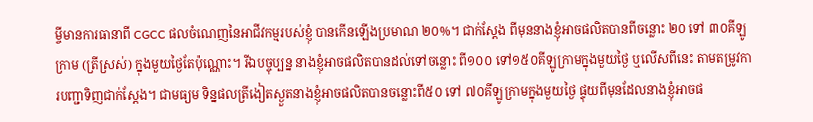ម្ចីមានការធានាពី CGCC ផលចំណេញនៃអាជីវកម្មរបស់ខ្ញុំ បានកើនឡើងប្រមាណ ២០%។ ជាក់ស្ដែង ពីមុននាងខ្ញុំអាចផលិតបានពីចន្លោះ ២០ ទៅ ៣០គីឡូក្រាម (ត្រីស្រស់) ក្នុងមួយថ្ងៃតែប៉ុណ្ណោះ។ រីឯបច្ចុប្បន្ន នាងខ្ញុំអាចផលិតបានដល់ទៅចន្លោះ ពី១០០ ទៅ១៥០គីឡូក្រាមក្នុងមួយថ្ងៃ ឬលើសពីនេះ តាមតម្រូវការបញ្ជាទិញជាក់ស្ដែង។ ជាមធ្យម ទិន្នផលត្រីងៀតស្ងួតនាងខ្ញុំអាចផលិតបានចន្លោះពី៥០ ទៅ ៧០គីឡូក្រាមក្នុងមួយថ្ងៃ ផ្ទុយពីមុនដែលនាងខ្ញុំអាចផ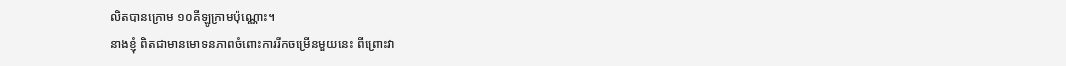លិតបានក្រោម ១០គីឡូក្រាមប៉ុណ្ណោះ។
នាងខ្ញុំ ពិតជាមានមោទនភាពចំពោះការរីកចម្រើនមួយនេះ ពីព្រោះវា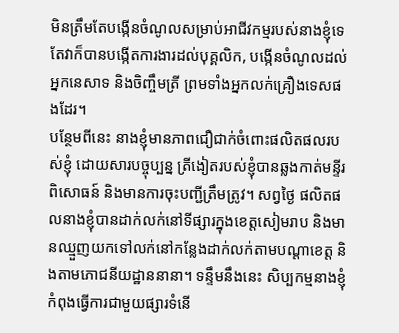មិនត្រឹមតែបង្កើនចំណូលសម្រាប់អាជីវកម្មរបស់នាងខ្ញុំទេ តែវាក៏បានបង្កើតការងារដល់បុគ្គលិក, បង្កើនចំណូលដល់អ្នកនេសាទ និងចិញ្ចឹមត្រី ព្រមទាំងអ្នកលក់គ្រឿងទេសផងដែរ។
បន្ថែមពីនេះ នាងខ្ញុំមានភាពជឿជាក់ចំពោះផលិតផលរបស់ខ្ញុំ ដោយសារបច្ចុប្បន្ន ត្រីងៀតរបស់ខ្ញុំបានឆ្លងកាត់មន្ទីរពិសោធន៍ និងមានការចុះបញ្ជីត្រឹមត្រូវ។ សព្វថ្ងៃ ផលិតផលនាងខ្ញុំបានដាក់លក់នៅទីផ្សារក្នុងខេត្តសៀមរាប និងមានឈ្មួញយកទៅលក់នៅកន្លែងដាក់លក់តាមបណ្ដាខេត្ត និងតាមភោជនីយដ្ឋាននានា។ ទន្ទឹមនឹងនេះ សិប្បកម្មនាងខ្ញុំ កំពុងធ្វើការជាមួយផ្សារទំនើ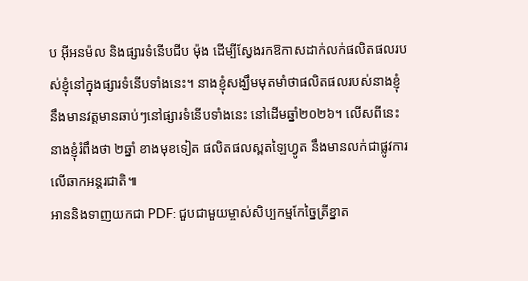ប អុីអនម៉ល និងផ្សារទំនើបជីប ម៉ុង ដើម្បីស្វែងរកឱកាសដាក់លក់ផលិតផលរបស់ខ្ញុំនៅក្នុងផ្សារទំនើបទាំងនេះ។ នាងខ្ញុំសង្ឃឹមមុតមាំថាផលិតផលរបស់នាងខ្ញុំ នឹងមានវត្តមានឆាប់ៗនៅផ្សារទំនើបទាំងនេះ នៅដើមឆ្នាំ២០២៦។ លើសពីនេះ នាងខ្ញុំរំពឹងថា ២ឆ្នាំ ខាងមុខទៀត ផលិតផលស្ពតឡៃហ្វូត នឹងមានលក់ជាផ្លូវការលើឆាកអន្ដរជាតិ៕
អាននិងទាញយកជា PDF: ជួបជាមួយម្ចាស់សិប្បកម្មកែច្នៃត្រីខ្នាត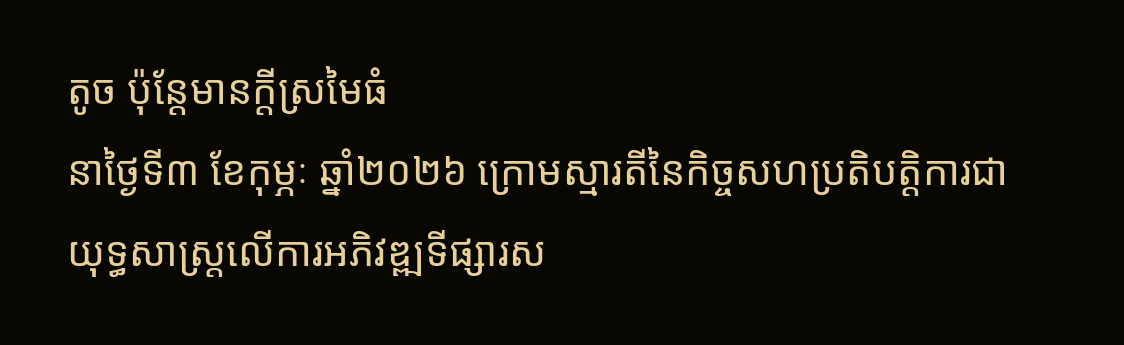តូច ប៉ុន្តែមានក្តីស្រមៃធំ
នាថ្ងៃទី៣ ខែកុម្ភៈ ឆ្នាំ២០២៦ ក្រោមស្មារតីនៃកិច្ចសហប្រតិបត្តិការជាយុទ្ធសាស្រ្តលើការអភិវឌ្ឍទីផ្សារស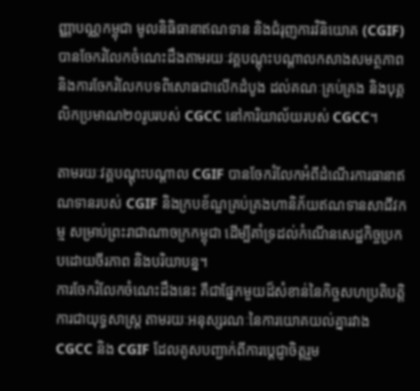ញ្ញាបណ្ណកម្ពុជា មូលនិធិធានាឥណទាន និងជំរុញការវិនិយោគ (CGIF) បានចែករំលែកចំណេះដឹងតាមរយៈវគ្គបណ្តុះបណ្តាលកសាងសមត្ថភាព និងការចែករំលែកបទពិសោធជាលើកដំបូង ដល់គណៈគ្រប់គ្រង និងបុគ្គលិកប្រមាណ២០រូបរបស់ CGCC នៅការិយាល័យរបស់ CGCC។

តាមរយៈវគ្គបណ្ដុះបណ្ដាល CGIF បានចែករំលែកអំពីដំណើរការធានាឥណទានរបស់ CGIF និងក្របខ័ណ្ឌគ្រប់គ្រងហានិភ័យឥណទានសាជីវកម្ម សម្រាប់ព្រះរាជាណាចក្រកម្ពុជា ដើម្បីគាំទ្រដល់កំណើនសេដ្ឋកិច្ចប្រកបដោយចីរភាព និងបរិយាបន្ន។
ការចែករំលែកចំណេះដឹងនេះ គឺជាផ្នែកមួយដ៏សំខាន់នៃកិច្ចសហប្រតិបត្តិការជាយុទ្ធសាស្រ្ត តាមរយៈអនុស្សរណៈនៃការយោគយល់គ្នារវាង CGCC និង CGIF ដែលគូសបញ្ជាក់ពីការប្តេជ្ញាចិត្តរួម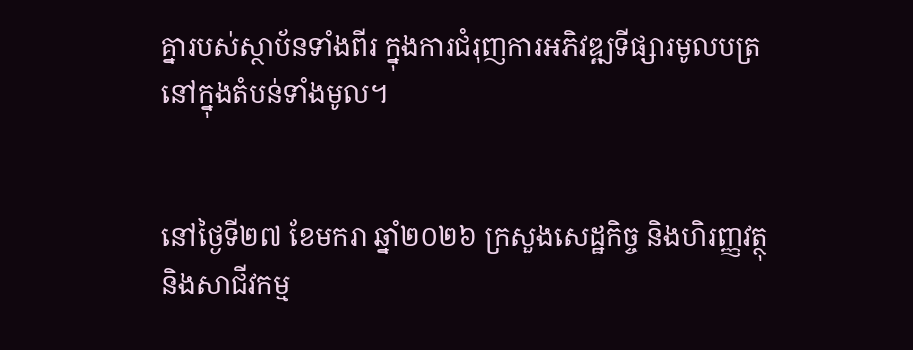គ្នារបស់ស្ថាប័នទាំងពីរ ក្នុងការជំរុញការអភិវឌ្ឍទីផ្សារមូលបត្រនៅក្នុងតំបន់ទាំងមូល។


នៅថ្ងៃទី២៧ ខែមករា ឆ្នាំ២០២៦ ក្រសួងសេដ្ឋកិច្ច និងហិរញ្ញវត្ថុ និងសាជីវកម្ម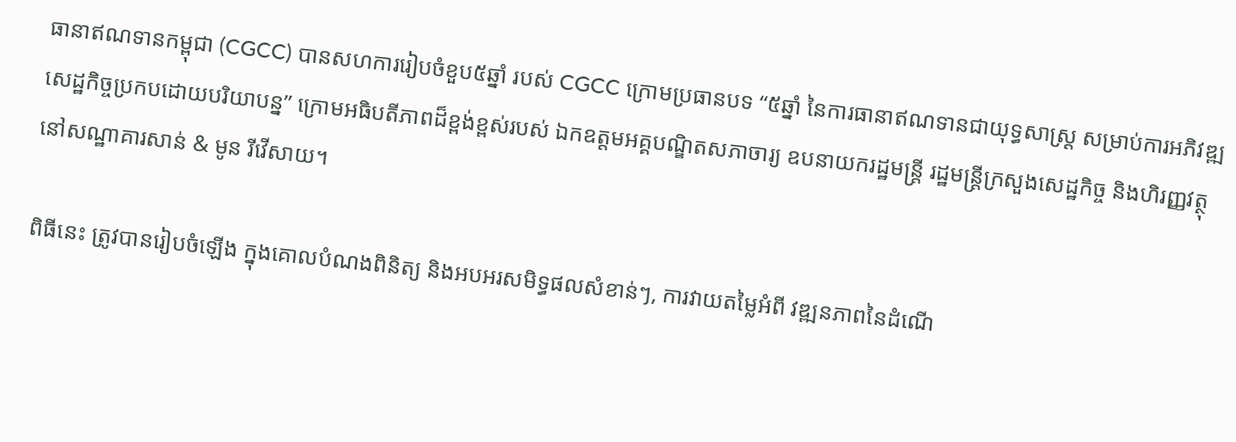ធានាឥណទានកម្ពុជា (CGCC) បានសហការរៀបចំខួប៥ឆ្នាំ របស់ CGCC ក្រោមប្រធានបទ “៥ឆ្នាំ នៃការធានាឥណទានជាយុទ្ធសាស្រ្ដ សម្រាប់ការអភិវឌ្ឍសេដ្ឋកិច្ចប្រកបដោយបរិយាបន្ន” ក្រោមអធិបតីភាពដ៏ខ្ពង់ខ្ពស់របស់ ឯកឧត្តមអគ្គបណ្ឌិតសភាចារ្យ ឧបនាយករដ្ឋមន្ត្រី រដ្ឋមន្រ្តីក្រសួងសេដ្ឋកិច្ច និងហិរញ្ញវត្ថុ នៅសណ្ឋាគារសាន់ & មូន រីវើសាយ។

ពិធីនេះ ត្រូវបានរៀបចំឡើង ក្នុងគោលបំណងពិនិត្យ និងអបអរសមិទ្ធផលសំខាន់ៗ, ការវាយតម្លៃអំពី វឌ្ឍនភាពនៃដំណើ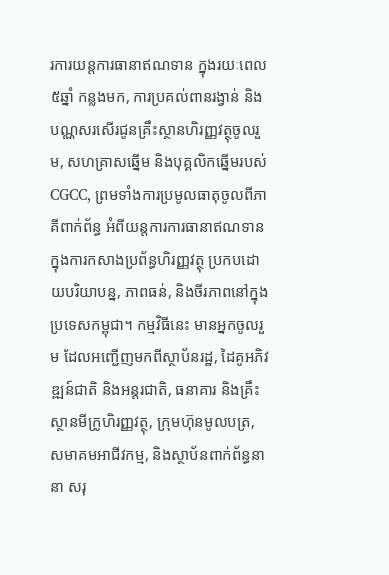រការយន្ដការធានាឥណទាន ក្នុងរយៈពេល ៥ឆ្នាំ កន្លងមក, ការប្រគល់ពានរង្វាន់ និងបណ្ណសរសើរជូនគ្រឹះស្ថានហិរញ្ញវត្ថុចូលរួម, សហគ្រាសឆ្នើម និងបុគ្គលិកឆ្នើមរបស់ CGCC, ព្រមទាំងការប្រមូលធាតុចូលពីភាគីពាក់ព័ន្ធ អំពីយន្ដការការធានាឥណទាន ក្នុងការកសាងប្រព័ន្ធហិរញ្ញវត្ថុ ប្រកបដោយបរិយាបន្ន, ភាពធន់, និងចីរភាពនៅក្នុងប្រទេសកម្ពុជា។ កម្មវិធីនេះ មានអ្នកចូលរួម ដែលអញ្ជើញមកពីស្ថាប័នរដ្ឋ, ដៃគូអភិវឌ្ឍន៍ជាតិ និងអន្ដរជាតិ, ធនាគារ និងគ្រឹះស្ថានមីក្រូហិរញ្ញវត្ថុ, ក្រុមហ៊ុនមូលបត្រ, សមាគមអាជីវកម្ម, និងស្ថាប័នពាក់ព័ន្ធនានា សរុ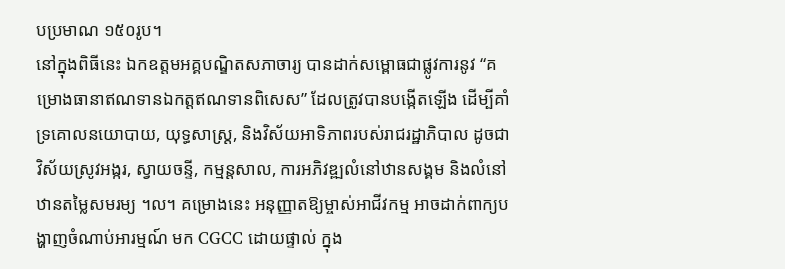បប្រមាណ ១៥០រូប។
នៅក្នុងពិធីនេះ ឯកឧត្តមអគ្គបណ្ឌិតសភាចារ្យ បានដាក់សម្ពោធជាផ្លូវការនូវ “គម្រោងធានាឥណទានឯកត្តឥណទានពិសេស” ដែលត្រូវបានបង្កើតឡើង ដើម្បីគាំទ្រគោលនយោបាយ, យុទ្ធសាស្រ្ដ, និងវិស័យអាទិភាពរបស់រាជរដ្ឋាភិបាល ដូចជា វិស័យស្រូវអង្ករ, ស្វាយចន្ទី, កម្មន្ដសាល, ការអភិវឌ្ឍលំនៅឋានសង្គម និងលំនៅឋានតម្លៃសមរម្យ ។ល។ គម្រោងនេះ អនុញ្ញាតឱ្យម្ចាស់អាជីវកម្ម អាចដាក់ពាក្យបង្ហាញចំណាប់អារម្មណ៍ មក CGCC ដោយផ្ទាល់ ក្នុង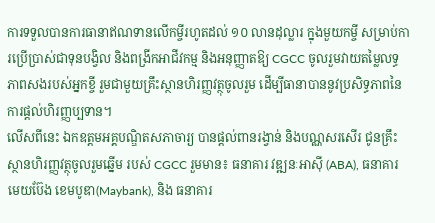ការទទួលបានការធានាឥណទានលើកម្ចីរហូតដល់ ១០ លានដុល្លារ ក្នុងមួយកម្ចី សម្រាប់ការប្រើប្រាស់ជាទុនបង្វិល និងពង្រីកអាជីវកម្ម និងអនុញ្ញាតឱ្យ CGCC ចូលរួមវាយតម្លៃលទ្ធភាពសងរបស់អ្នកខ្ចី រួមជាមួយគ្រឹះស្ថានហិរញ្ញវត្ថុចូលរួម ដើម្បីធានាបាននូវប្រសិទ្ធភាពនៃការផ្តល់ហិរញ្ញប្បទាន។
លើសពីនេះ ឯកឧត្តមអគ្គបណ្ឌិតសភាចារ្យ បានផ្ដល់ពានរង្វាន់ និងបណ្ណសរសើរ ជូនគ្រឹះស្ថានហិរញ្ញវត្ថុចូលរួមឆ្នើម របស់ CGCC រួមមាន៖ ធនាគារ វឌ្ឍនៈអាស៊ី (ABA), ធនាគារ មេយប៊ែង ខេមបូឌា(Maybank), និង ធនាគារ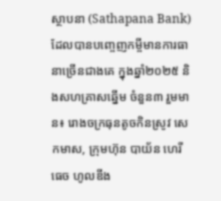ស្ថាបនា (Sathapana Bank) ដែលបានបញ្ចេញកម្ចីមានការធានាច្រើនជាងគេ ក្នុងឆ្នាំ២០២៥ និងសហគ្រាសឆ្នើម ចំនួន៣ រួមមាន៖ រោងចក្រធុនតូចកិនស្រូវ សេកមាស, ក្រុមហ៊ុន បាយ័ន ហេរីធេច ហូលឌីង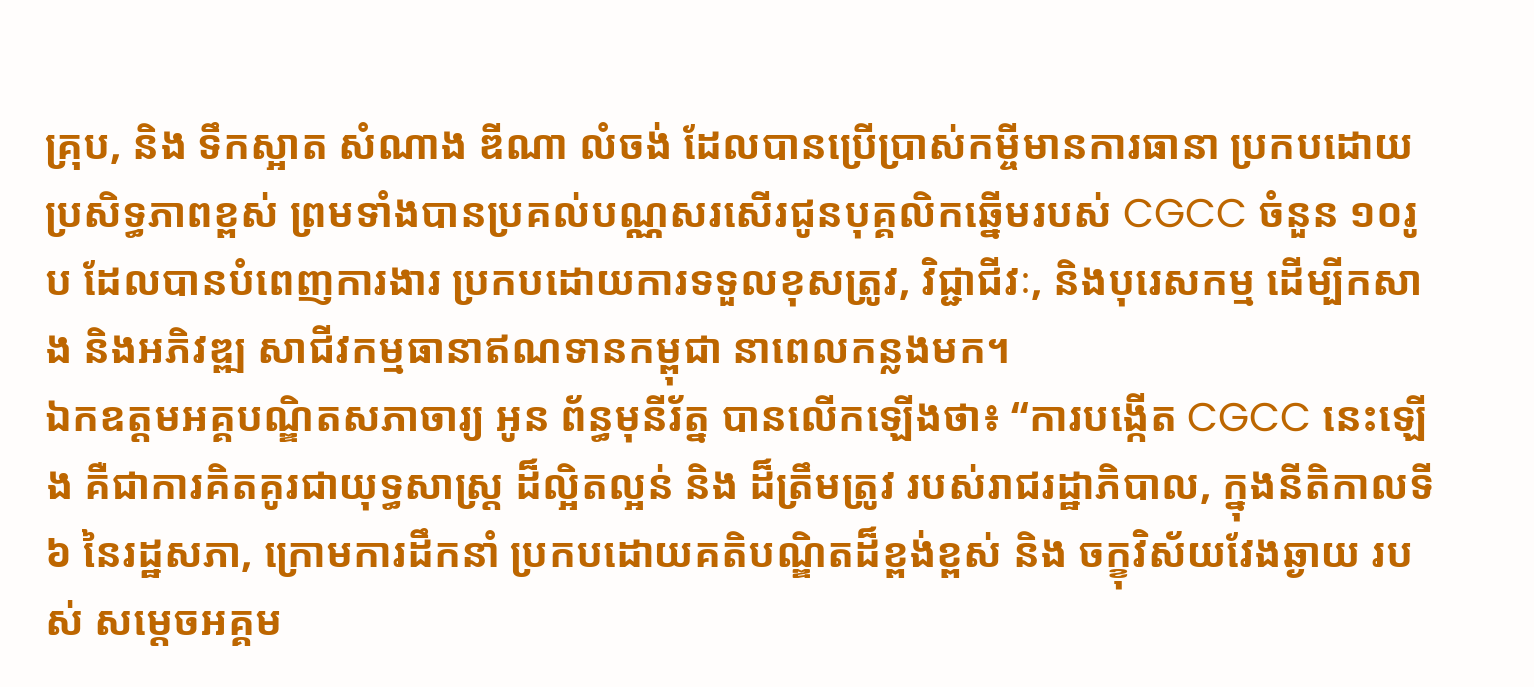គ្រុប, និង ទឹកស្អាត សំណាង ឌីណា លំចង់ ដែលបានប្រើប្រាស់កម្ចីមានការធានា ប្រកបដោយប្រសិទ្ធភាពខ្ពស់ ព្រមទាំងបានប្រគល់បណ្ណសរសើរជូនបុគ្គលិកឆ្នើមរបស់ CGCC ចំនួន ១០រូប ដែលបានបំពេញការងារ ប្រកបដោយការទទួលខុសត្រូវ, វិជ្ជាជីវៈ, និងបុរេសកម្ម ដើម្បីកសាង និងអភិវឌ្ឍ សាជីវកម្មធានាឥណទានកម្ពុជា នាពេលកន្លងមក។
ឯកឧត្តមអគ្គបណ្ឌិតសភាចារ្យ អូន ព័ន្ធមុនីរ័ត្ន បានលើកឡើងថា៖ “ការបង្កើត CGCC នេះឡើង គឺជាការគិតគូរជាយុទ្ធសាស្ត្រ ដ៏ល្អិតល្អន់ និង ដ៏ត្រឹមត្រូវ របស់រាជរដ្ឋាភិបាល, ក្នុងនីតិកាលទី ៦ នៃរដ្ឋសភា, ក្រោមការដឹកនាំ ប្រកបដោយគតិបណ្ឌិតដ៏ខ្ពង់ខ្ពស់ និង ចក្ខុវិស័យវែងឆ្ងាយ របស់ សម្តេចអគ្គម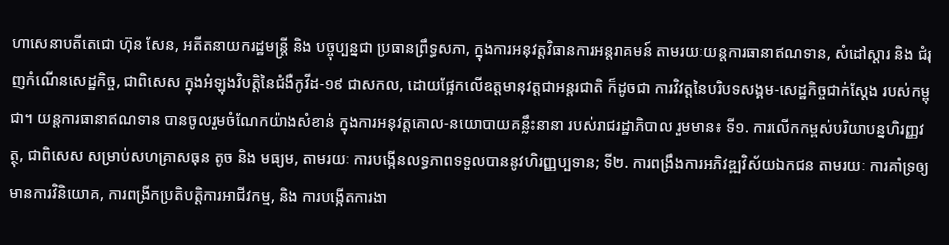ហាសេនាបតីតេជោ ហ៊ុន សែន, អតីតនាយករដ្ឋមន្រ្តី និង បច្ចុប្បន្នជា ប្រធានព្រឹទ្ធសភា, ក្នុងការអនុវត្តវិធានការអន្តរាគមន៍ តាមរយៈយន្តការធានាឥណទាន, សំដៅស្តារ និង ជំរុញកំណើនសេដ្ឋកិច្ច, ជាពិសេស ក្នុងអំឡុងវិបត្តិនៃជំងឺកូវីដ-១៩ ជាសកល, ដោយផ្អែកលើឧត្តមានុវត្តជាអន្តរជាតិ ក៏ដូចជា ការវិវត្តនៃបរិបទសង្គម-សេដ្ឋកិច្ចជាក់ស្តែង របស់កម្ពុជា។ យន្តការធានាឥណទាន បានចូលរួមចំណែកយ៉ាងសំខាន់ ក្នុងការអនុវត្តគោល-នយោបាយគន្លឹះនានា របស់រាជរដ្ឋាភិបាល រួមមាន៖ ទី១. ការលើកកម្ពស់បរិយាបន្នហិរញ្ញវត្ថុ, ជាពិសេស សម្រាប់សហគ្រាសធុន តូច និង មធ្យម, តាមរយៈ ការបង្កើនលទ្ធភាពទទួលបាននូវហិរញ្ញប្បទាន; ទី២. ការពង្រឹងការអភិវឌ្ឍវិស័យឯកជន តាមរយៈ ការគាំទ្រឲ្យមានការវិនិយោគ, ការពង្រីកប្រតិបត្តិការអាជីវកម្ម, និង ការបង្កើតការងា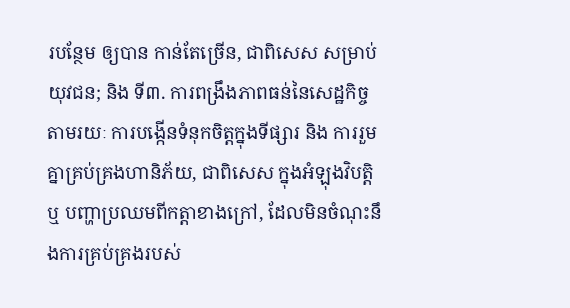របន្ថែម ឲ្យបាន កាន់តែច្រើន, ជាពិសេស សម្រាប់យុវជន; និង ទី៣. ការពង្រឹងភាពធន់នៃសេដ្ឋកិច្ច តាមរយៈ ការបង្កើនទំនុកចិត្តក្នុងទីផ្សារ និង ការរួមគ្នាគ្រប់គ្រងហានិភ័យ, ជាពិសេស ក្នុងអំឡុងវិបត្តិ ឬ បញ្ហាប្រឈមពីកត្តាខាងក្រៅ, ដែលមិនចំណុះនឹងការគ្រប់គ្រងរបស់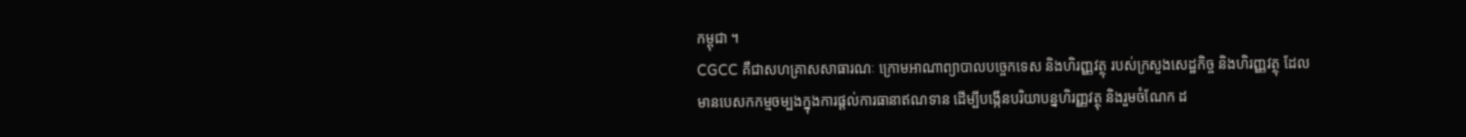កម្ពុជា ។
CGCC គឺជាសហគ្រាសសាធារណៈ ក្រោមអាណាព្យាបាលបច្ចេកទេស និងហិរញ្ញវត្ថុ របស់ក្រសួងសេដ្ឋកិច្ច និងហិរញ្ញវត្ថុ ដែលមានបេសកកម្មចម្បងក្នុងការផ្ដល់ការធានាឥណទាន ដើម្បីបង្កើនបរិយាបន្នហិរញ្ញវត្ថុ និងរួមចំណែក ដ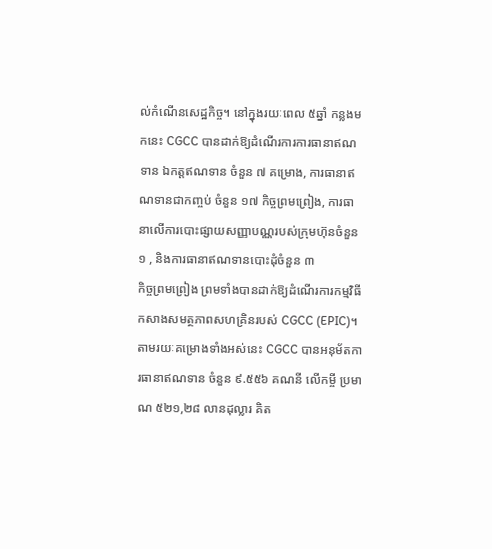ល់កំណើនសេដ្ឋកិច្ច។ នៅក្នុងរយៈពេល ៥ឆ្នាំ កន្លងមកនេះ CGCC បានដាក់ឱ្យដំណើរការការធានាឥណទាន ឯកត្តឥណទាន ចំនួន ៧ គម្រោង, ការធានាឥណទានជាកញ្ចប់ ចំនួន ១៧ កិច្ចព្រមព្រៀង, ការធានាលើការបោះផ្សាយសញ្ញាបណ្ណរបស់ក្រុមហ៊ុនចំនួន ១ , និងការធានាឥណទានបោះដុំចំនួន ៣
កិច្ចព្រមព្រៀង ព្រមទាំងបានដាក់ឱ្យដំណើរការកម្មវិធីកសាងសមត្ថភាពសហគ្រិនរបស់ CGCC (EPIC)។ តាមរយៈគម្រោងទាំងអស់នេះ CGCC បានអនុម័តការធានាឥណទាន ចំនួន ៩.៥៥៦ គណនី លើកម្ចី ប្រមាណ ៥២១,២៨ លានដុល្លារ គិត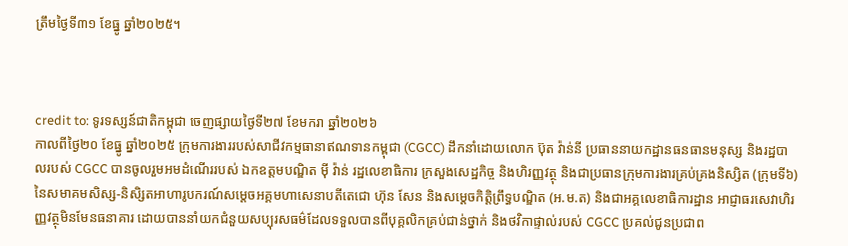ត្រឹមថ្ងៃទី៣១ ខែធ្នូ ឆ្នាំ២០២៥។



credit to: ទូរទស្សន៍ជាតិកម្ពុជា ចេញផ្សាយថ្ងៃទី២៧ ខែមករា ឆ្នាំ២០២៦
កាលពីថ្ងៃ២០ ខែធ្នូ ឆ្នាំ២០២៥ ក្រុមការងាររបស់សាជីវកម្មធានាឥណទានកម្ពុជា (CGCC) ដឹកនាំដោយលោក ប៊ុត វ៉ាន់នី ប្រធាននាយកដ្ឋានធនធានមនុស្ស និងរដ្ឋបាលរបស់ CGCC បានចូលរួមអមដំណើររបស់ ឯកឧត្តមបណ្ឌិត ម៉ី វ៉ាន់ រដ្ឋលេខាធិការ ក្រសួងសេដ្ឋកិច្ច និងហិរញ្ញវត្ថុ និងជាប្រធានក្រុមការងារគ្រប់គ្រងនិស្សិត (ក្រុមទី៦) នៃសមាគមសិស្ស-និសិ្សតអាហារូបករណ៍សម្តេចអគ្គមហាសេនាបតីតេជោ ហ៊ុន សែន និងសម្តេចកិត្តិព្រឹទ្ធបណ្ឌិត (អ.ម.ត) និងជាអគ្គលេខាធិការដ្ឋាន អាជ្ញាធរសេវាហិរញ្ញវត្ថុមិនមែនធនាគារ ដោយបាននាំយកជំនួយសប្បុរសធម៌ដែលទទួលបានពីបុគ្គលិកគ្រប់ជាន់ថ្នាក់ និងថវិកាផ្ទាល់របស់ CGCC ប្រគល់ជូនប្រជាព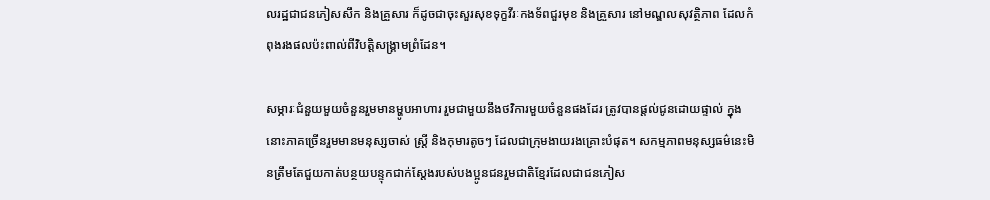លរដ្ឋជាជនភៀសសឹក និងគ្រួសារ ក៏ដូចជាចុះសួរសុខទុក្ខវីរៈកងទ័ពជួរមុខ និងគ្រួសារ នៅមណ្ឌលសុវត្ថិភាព ដែលកំពុងរងផលប៉ះពាល់ពីវិបត្តិសង្គ្រាមព្រំដែន។

សម្ភារៈជំនួយមួយចំនួនរួមមានម្ហូបអាហារ រួមជាមួយនឹងថវិការមួយចំនួនផងដែរ ត្រូវបានផ្ដល់ជូនដោយផ្ទាល់ ក្នុងនោះភាគច្រើនរួមមានមនុស្សចាស់ ស្ត្រី និងកុមារតូចៗ ដែលជាក្រុមងាយរងគ្រោះបំផុត។ សកម្មភាពមនុស្សធម៌នេះមិនត្រឹមតែជួយកាត់បន្ថយបន្ទុកជាក់ស្តែងរបស់បងប្អូនជនរួមជាតិខ្មែរដែលជាជនភៀស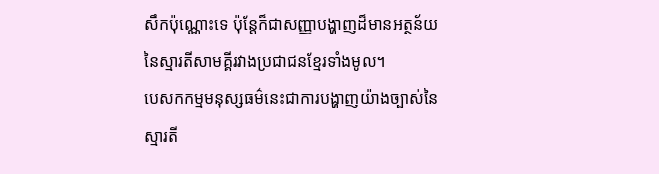សឹកប៉ុណ្ណោះទេ ប៉ុន្តែក៏ជាសញ្ញាបង្ហាញដ៏មានអត្ថន័យនៃស្មារតីសាមគ្គីរវាងប្រជាជនខ្មែរទាំងមូល។
បេសកកម្មមនុស្សធម៌នេះជាការបង្ហាញយ៉ាងច្បាស់នៃស្មារតី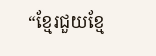“ខ្មែរជួយខ្មែ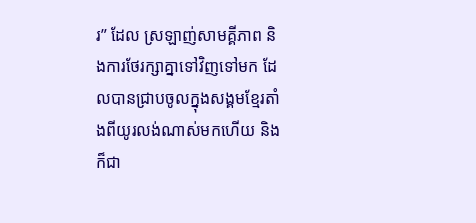រ” ដែល ស្រឡាញ់សាមគ្គីភាព និងការថែរក្សាគ្នាទៅវិញទៅមក ដែលបានជ្រាបចូលក្នុងសង្គមខ្មែរតាំងពីយូរលង់ណាស់មកហើយ និងក៏ជា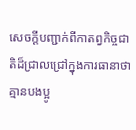សេចក្ដីបញ្ជាក់ពីកាតព្វកិច្ចជាតិដ៏ជ្រាលជ្រៅក្នុងការធានាថា គ្មានបងប្អូ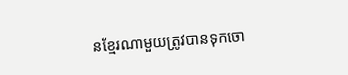នខ្មែរណាមួយត្រូវបានទុកចោ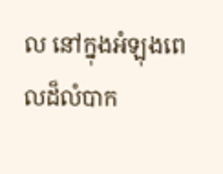ល នៅក្នុងអំឡុងពេលដ៏លំបាក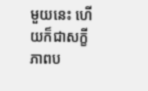មួយនេះ ហើយក៏ជាសក្ខីភាពប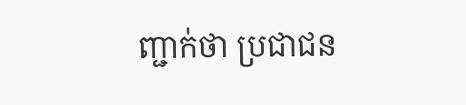ញ្ជាក់ថា ប្រជាជន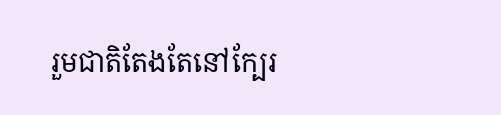រួមជាតិតែងតែនៅក្បែរ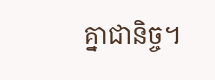គ្នាជានិច្ច។